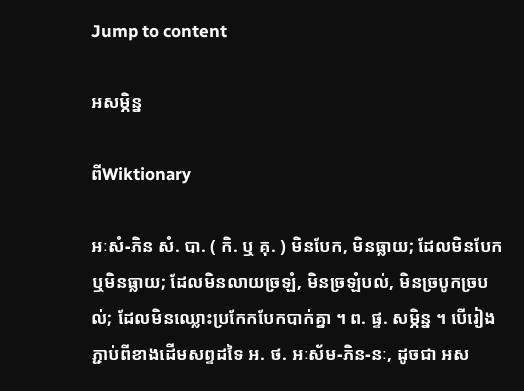Jump to content

អសម្ភិន្ន

ពីWiktionary

អៈសំ-ភិន សំ. បា. ( កិ. ឬ គុ. ) មិនបែក, មិនធ្លាយ; ដែលមិនបែកឬមិនធ្លាយ; ដែលមិនលាយច្រឡំ, មិនច្រឡំបល់, មិនច្របូកច្របល់; ដែលមិនឈ្លោះប្រកែកបែកបាក់គ្នា ។ ព. ផ្ទ. សម្ភិន្ន ។ បើរៀងភ្ជាប់ពីខាងដើមសព្ទដទៃ អ. ថ. អៈស័ម-ភិន-នៈ, ដូចជា អស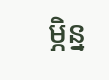ម្ភិន្ន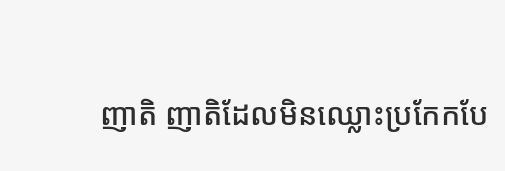ញាតិ ញាតិដែលមិនឈ្លោះប្រកែកបែ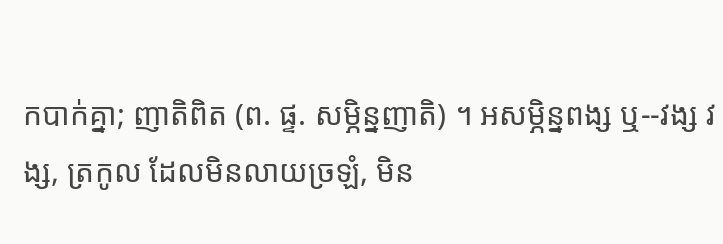កបាក់គ្នា; ញាតិពិត (ព. ផ្ទ. សម្ភិន្នញាតិ) ។ អសម្ភិន្នពង្ស ឬ--វង្ស វង្ស, ត្រកូល ដែលមិនលាយច្រឡំ, មិន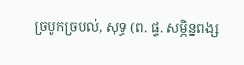ច្របូកច្របល់, សុទ្ធ (ព. ផ្ទ. សម្ភិន្នពង្ស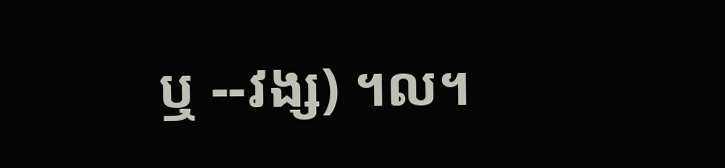ឬ --វង្ស) ។ល។